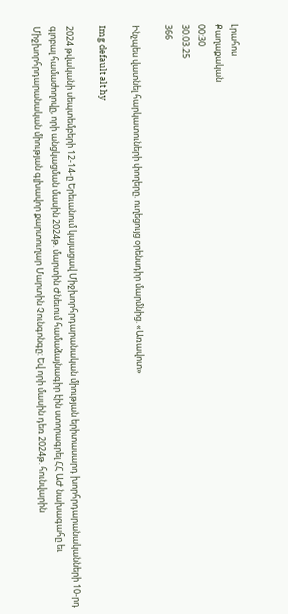Լրահոս
Քաղաքական
00:30
30.03.25
366

Ինչպես վատնել հարկատուների փողերը. ուղեցույց օրենսդիր մարմնից. «Առավոտ»

Img default alt hy

2024 թվականի սեպտեմբերի 12-14-ը Երեւանում կայացավ Միջխորհրդարանական միության երիտասարդ խորհրդարանականների 10-րդ գլոբալ համաժողովը, որի անցկացման մասին 2024թ. մարտին Ժնեւում համաձայնագիր էին ստորագրել ՀՀ ԱԺ նախագահը եւ Միջխորհրդարանական միության գլխավոր քարտուղար Մարտին Չունգոնգը: Եվ որի մասին դեռ 2024թ. հունվարին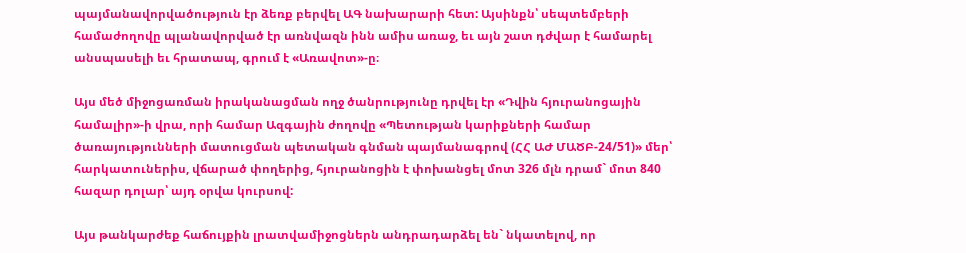պայմանավորվածություն էր ձեռք բերվել ԱԳ նախարարի հետ: Այսինքն՝ սեպտեմբերի համաժողովը պլանավորված էր առնվազն ինն ամիս առաջ, եւ այն շատ դժվար է համարել անսպասելի եւ հրատապ, գրում է «Առավոտ»-ը։

Այս մեծ միջոցառման իրականացման ողջ ծանրությունը դրվել էր «Դվին հյուրանոցային համալիր»-ի վրա, որի համար Ազգային ժողովը «Պետության կարիքների համար ծառայությունների մատուցման պետական գնման պայմանագրով (ՀՀ ԱԺ ՄԱԾԲ-24/51)» մեր՝ հարկատուներիս, վճարած փողերից, հյուրանոցին է փոխանցել մոտ 326 մլն դրամ` մոտ 840 հազար դոլար՝ այդ օրվա կուրսով:

Այս թանկարժեք հաճույքին լրատվամիջոցներն անդրադարձել են` նկատելով, որ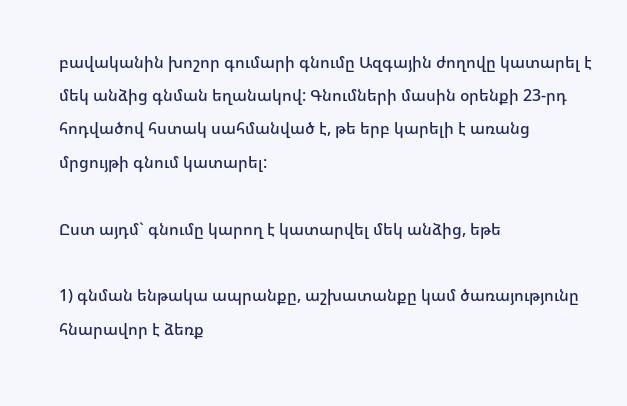բավականին խոշոր գումարի գնումը Ազգային ժողովը կատարել է մեկ անձից գնման եղանակով: Գնումների մասին օրենքի 23-րդ հոդվածով հստակ սահմանված է, թե երբ կարելի է առանց մրցույթի գնում կատարել:

Ըստ այդմ` գնումը կարող է կատարվել մեկ անձից, եթե

1) գնման ենթակա ապրանքը, աշխատանքը կամ ծառայությունը հնարավոր է ձեռք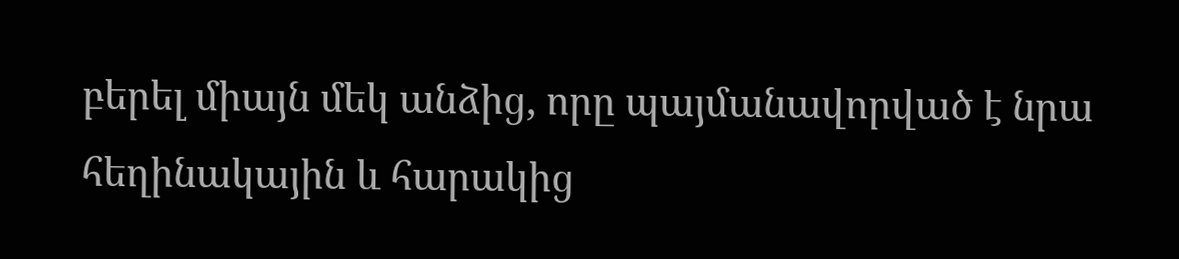բերել միայն մեկ անձից, որը պայմանավորված է նրա հեղինակային և հարակից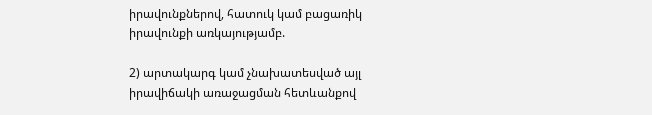իրավունքներով, հատուկ կամ բացառիկ իրավունքի առկայությամբ.

2) արտակարգ կամ չնախատեսված այլ իրավիճակի առաջացման հետևանքով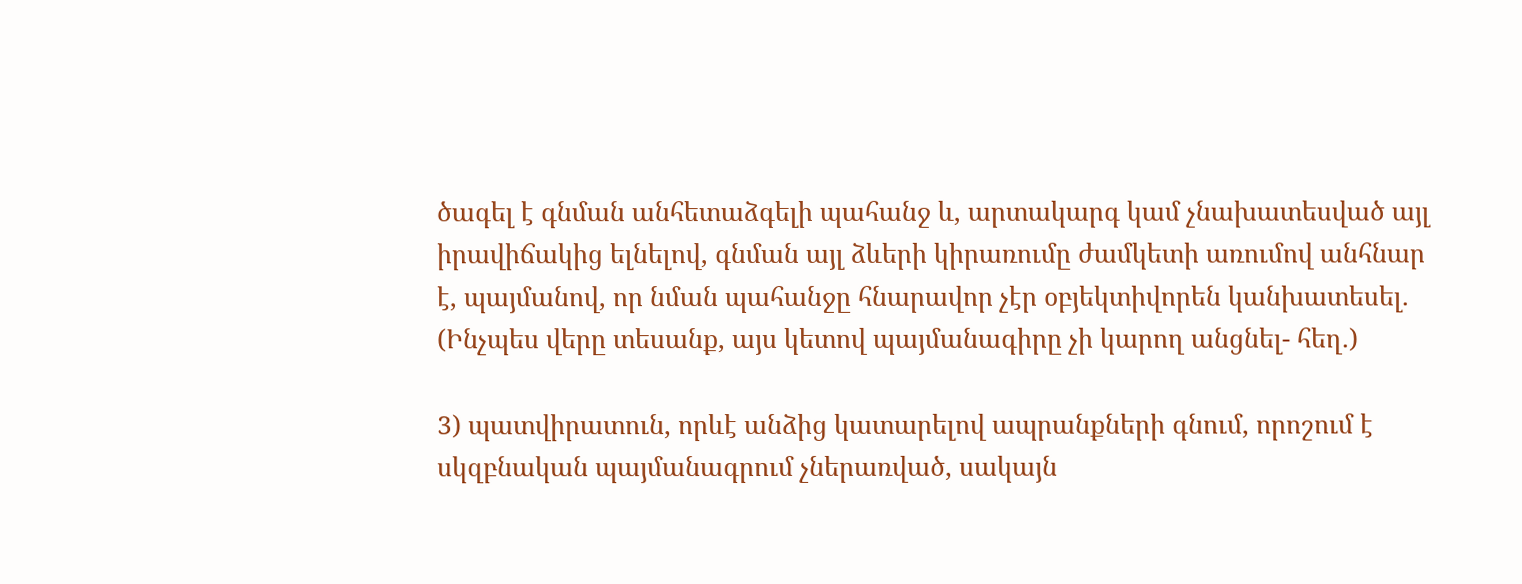ծագել է գնման անհետաձգելի պահանջ և, արտակարգ կամ չնախատեսված այլ իրավիճակից ելնելով, գնման այլ ձևերի կիրառումը ժամկետի առումով անհնար է, պայմանով, որ նման պահանջը հնարավոր չէր օբյեկտիվորեն կանխատեսել. (Ինչպես վերը տեսանք, այս կետով պայմանագիրը չի կարող անցնել- հեղ.)

3) պատվիրատուն, որևէ անձից կատարելով ապրանքների գնում, որոշում է սկզբնական պայմանագրում չներառված, սակայն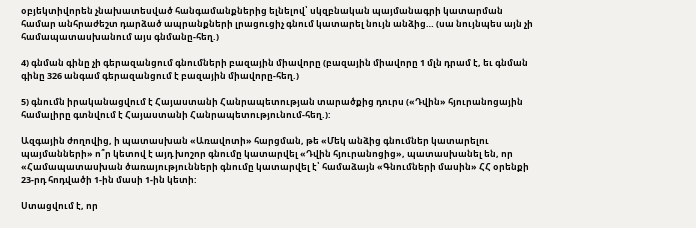օբյեկտիվորեն չնախատեսված հանգամանքներից ելնելով՝ սկզբնական պայմանագրի կատարման համար անհրաժեշտ դարձած ապրանքների լրացուցիչ գնում կատարել նույն անձից… (սա նույնպես այն չի համապատասխանում այս գնմանը-հեղ.)

4) գնման գինը չի գերազանցում գնումների բազային միավորը (բազային միավորը 1 մլն դրամ է, եւ գնման գինը 326 անգամ գերազանցում է բազային միավորը-հեղ.)

5) գնումն իրականացվում է Հայաստանի Հանրապետության տարածքից դուրս («Դվին» հյուրանոցային համալիրը գտնվում է Հայաստանի Հանրապետությունում-հեղ.):

Ազգային ժողովից, ի պատասխան «Առավոտի» հարցման, թե «Մեկ անձից գնումներ կատարելու պայմանների» ո՞ր կետով է այդ խոշոր գնումը կատարվել «Դվին հյուրանոցից», պատասխանել են, որ «Համապատասխան ծառայությունների գնումը կատարվել է՝ համաձայն «Գնումների մասին» ՀՀ օրենքի 23-րդ հոդվածի 1-ին մասի 1-ին կետի:

Ստացվում է, որ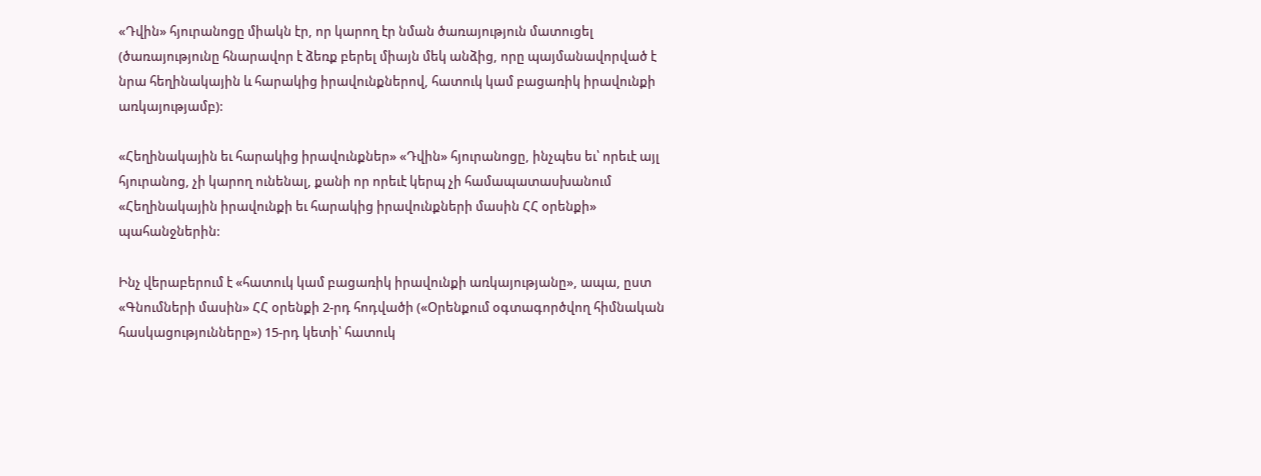«Դվին» հյուրանոցը միակն էր, որ կարող էր նման ծառայություն մատուցել (ծառայությունը հնարավոր է ձեռք բերել միայն մեկ անձից, որը պայմանավորված է նրա հեղինակային և հարակից իրավունքներով, հատուկ կամ բացառիկ իրավունքի առկայությամբ):

«Հեղինակային եւ հարակից իրավունքներ» «Դվին» հյուրանոցը, ինչպես եւ՝ որեւէ այլ հյուրանոց, չի կարող ունենալ, քանի որ որեւէ կերպ չի համապատասխանում «Հեղինակային իրավունքի եւ հարակից իրավունքների մասին ՀՀ օրենքի» պահանջներին:

Ինչ վերաբերում է «հատուկ կամ բացառիկ իրավունքի առկայությանը», ապա, ըստ «Գնումների մասին» ՀՀ օրենքի 2-րդ հոդվածի («Օրենքում օգտագործվող հիմնական հասկացությունները») 15-րդ կետի՝ հատուկ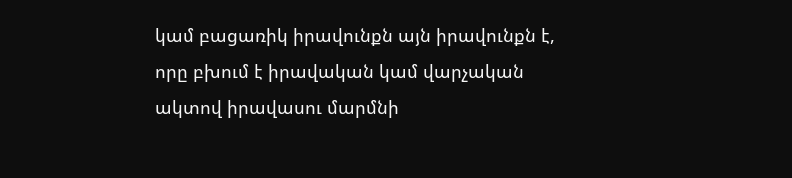կամ բացառիկ իրավունքն այն իրավունքն է, որը բխում է իրավական կամ վարչական ակտով իրավասու մարմնի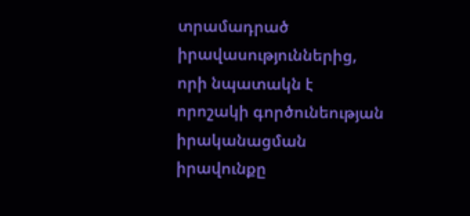տրամադրած իրավասություններից, որի նպատակն է որոշակի գործունեության իրականացման իրավունքը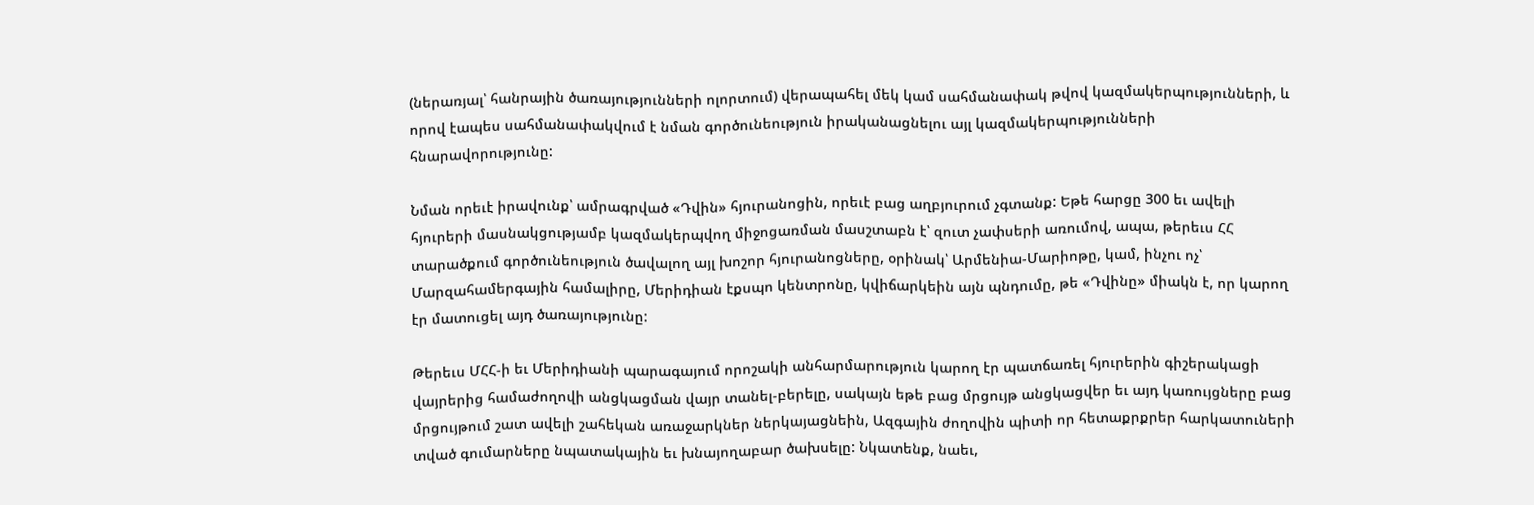(ներառյալ՝ հանրային ծառայությունների ոլորտում) վերապահել մեկ կամ սահմանափակ թվով կազմակերպությունների, և որով էապես սահմանափակվում է նման գործունեություն իրականացնելու այլ կազմակերպությունների հնարավորությունը:

Նման որեւէ իրավունք՝ ամրագրված «Դվին» հյուրանոցին, որեւէ բաց աղբյուրում չգտանք: Եթե հարցը 300 եւ ավելի հյուրերի մասնակցությամբ կազմակերպվող միջոցառման մասշտաբն է՝ զուտ չափսերի առումով, ապա, թերեւս ՀՀ տարածքում գործունեություն ծավալող այլ խոշոր հյուրանոցները, օրինակ՝ Արմենիա-Մարիոթը, կամ, ինչու ոչ՝ Մարզահամերգային համալիրը, Մերիդիան էքսպո կենտրոնը, կվիճարկեին այն պնդումը, թե «Դվինը» միակն է, որ կարող էր մատուցել այդ ծառայությունը:

Թերեւս ՄՀՀ-ի եւ Մերիդիանի պարագայում որոշակի անհարմարություն կարող էր պատճառել հյուրերին գիշերակացի վայրերից համաժողովի անցկացման վայր տանել-բերելը, սակայն եթե բաց մրցույթ անցկացվեր եւ այդ կառույցները բաց մրցույթում շատ ավելի շահեկան առաջարկներ ներկայացնեին, Ազգային ժողովին պիտի որ հետաքրքրեր հարկատուների տված գումարները նպատակային եւ խնայողաբար ծախսելը: Նկատենք, նաեւ,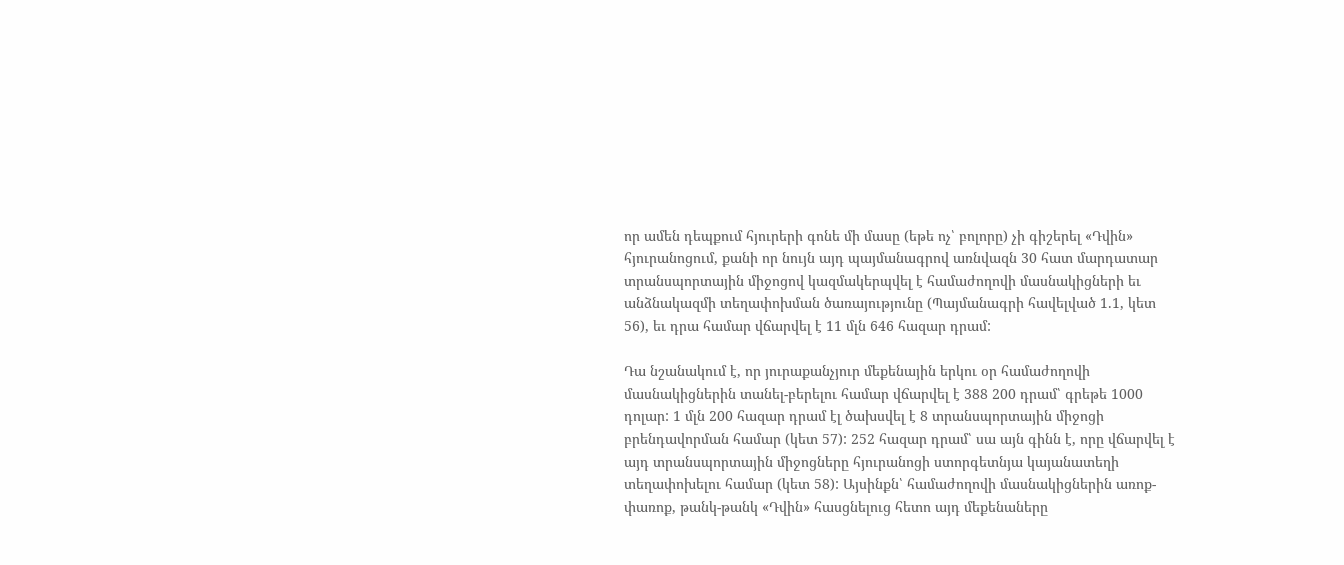որ ամեն դեպքում հյուրերի գոնե մի մասը (եթե ոչ՝ բոլորը) չի գիշերել «Դվին» հյուրանոցում, քանի որ նույն այդ պայմանագրով առնվազն 30 հատ մարդատար տրանսպորտային միջոցով կազմակերպվել է համաժողովի մասնակիցների եւ անձնակազմի տեղափոխման ծառայությունը (Պայմանագրի հավելված 1.1, կետ 56), եւ դրա համար վճարվել է 11 մլն 646 հազար դրամ:

Դա նշանակում է, որ յուրաքանչյուր մեքենային երկու օր համաժողովի մասնակիցներին տանել-բերելու համար վճարվել է 388 200 դրամ՝ գրեթե 1000 դոլար: 1 մլն 200 հազար դրամ էլ ծախսվել է 8 տրանսպորտային միջոցի բրենդավորման համար (կետ 57): 252 հազար դրամ՝ սա այն գինն է, որը վճարվել է այդ տրանսպորտային միջոցները հյուրանոցի ստորգետնյա կայանատեղի տեղափոխելու համար (կետ 58): Այսինքն՝ համաժողովի մասնակիցներին առոք-փառոք, թանկ-թանկ «Դվին» հասցնելուց հետո այդ մեքենաները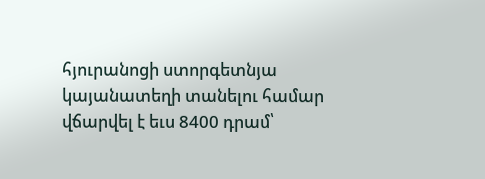հյուրանոցի ստորգետնյա կայանատեղի տանելու համար վճարվել է եւս 8400 դրամ՝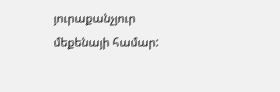յուրաքանչյուր մեքենայի համար: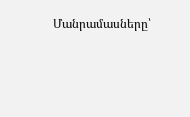Մանրամասները՝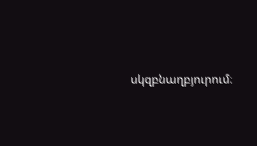սկզբնաղբյուրում։